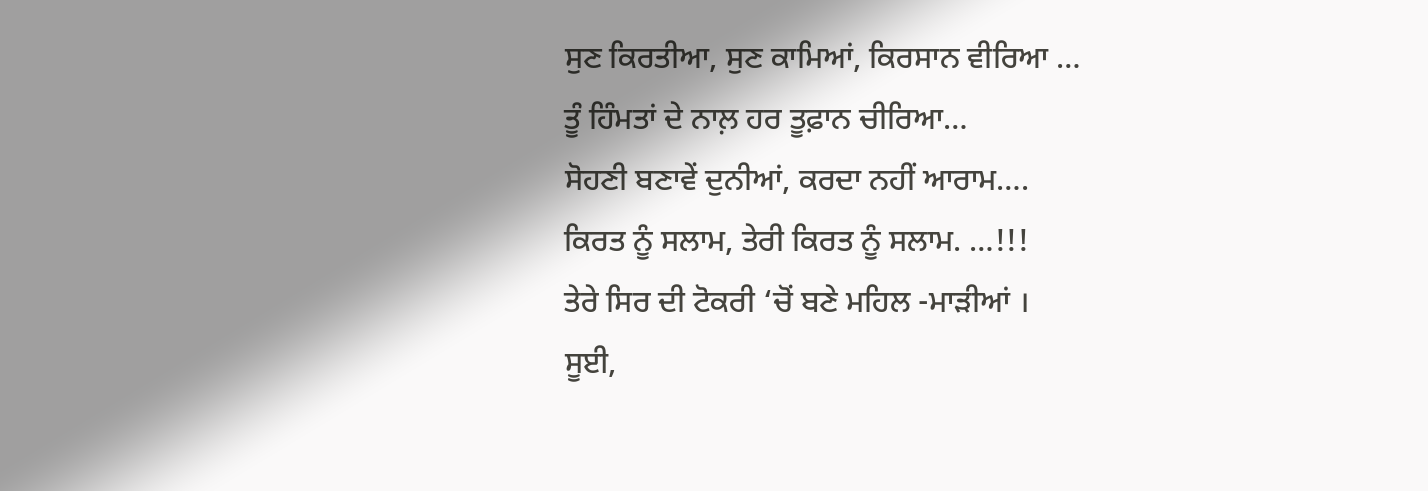ਸੁਣ ਕਿਰਤੀਆ, ਸੁਣ ਕਾਮਿਆਂ, ਕਿਰਸਾਨ ਵੀਰਿਆ …
ਤੂੰ ਹਿੰਮਤਾਂ ਦੇ ਨਾਲ਼ ਹਰ ਤੂਫ਼ਾਨ ਚੀਰਿਆ…
ਸੋਹਣੀ ਬਣਾਵੇਂ ਦੁਨੀਆਂ, ਕਰਦਾ ਨਹੀਂ ਆਰਾਮ….
ਕਿਰਤ ਨੂੰ ਸਲਾਮ, ਤੇਰੀ ਕਿਰਤ ਨੂੰ ਸਲਾਮ. …!!!
ਤੇਰੇ ਸਿਰ ਦੀ ਟੋਕਰੀ ‘ਚੋਂ ਬਣੇ ਮਹਿਲ -ਮਾੜੀਆਂ ।
ਸੂਈ,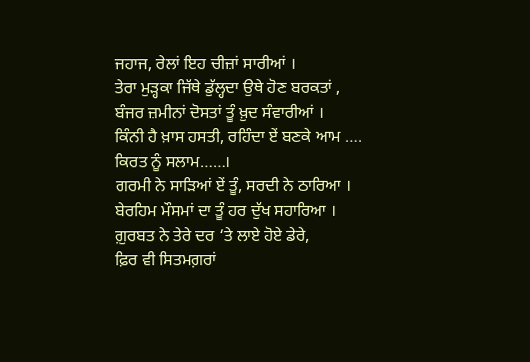ਜਹਾਜ, ਰੇਲਾਂ ਇਹ ਚੀਜ਼ਾਂ ਸਾਰੀਆਂ ।
ਤੇਰਾ ਮੁੜ੍ਹਕਾ ਜਿੱਥੇ ਡੁੱਲ੍ਹਦਾ ਉਥੇ ਹੋਣ ਬਰਕਤਾਂ ,
ਬੰਜਰ ਜ਼ਮੀਨਾਂ ਦੋਸਤਾਂ ਤੂੰ ਖ਼ੁਦ ਸੰਵਾਰੀਆਂ ।
ਕਿੰਨੀ ਹੈ ਖ਼ਾਸ ਹਸਤੀ, ਰਹਿੰਦਾ ਏਂ ਬਣਕੇ ਆਮ ….
ਕਿਰਤ ਨੂੰ ਸਲਾਮ……।
ਗਰਮੀ ਨੇ ਸਾੜਿਆਂ ਏਂ ਤੂੰ, ਸਰਦੀ ਨੇ ਠਾਰਿਆ ।
ਬੇਰਹਿਮ ਮੌਸਮਾਂ ਦਾ ਤੂੰ ਹਰ ਦੁੱਖ ਸਹਾਰਿਆ ।
ਗ਼ੁਰਬਤ ਨੇ ਤੇਰੇ ਦਰ ‘ਤੇ ਲਾਏ ਹੋਏ ਡੇਰੇ,
ਫ਼ਿਰ ਵੀ ਸਿਤਮਗ਼ਰਾਂ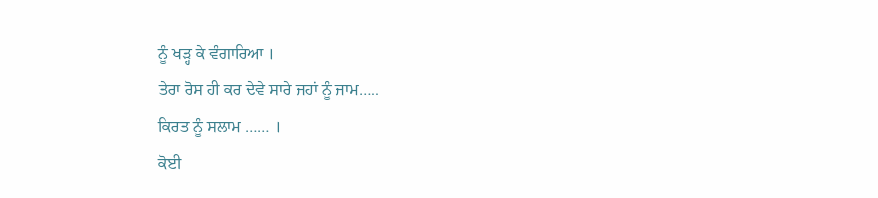ਨੂੰ ਖੜ੍ਹ ਕੇ ਵੰਗਾਰਿਆ ।
ਤੇਰਾ ਰੋਸ ਹੀ ਕਰ ਦੇਵੇ ਸਾਰੇ ਜਹਾਂ ਨੂੰ ਜਾਮ…..
ਕਿਰਤ ਨੂੰ ਸਲਾਮ …… ।
ਕੋਈ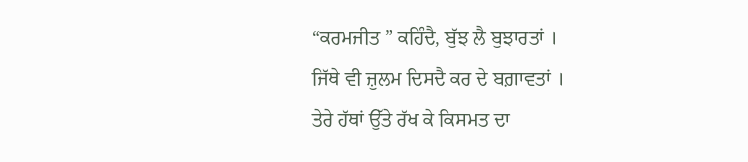“ਕਰਮਜੀਤ ” ਕਹਿੰਦੈ, ਬੁੱਝ ਲੈ ਬੁਝਾਰਤਾਂ ।
ਜਿੱਥੇ ਵੀ ਜ਼ੁਲਮ ਦਿਸਦੈ ਕਰ ਦੇ ਬਗ਼ਾਵਤਾਂ ।
ਤੇਰੇ ਹੱਥਾਂ ਉੱਤੇ ਰੱਖ ਕੇ ਕਿਸਮਤ ਦਾ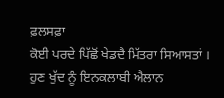ਫ਼ਲਸਫ਼ਾ
ਕੋਈ ਪਰਦੇ ਪਿੱਛੋਂ ਖੇਡਦੈ ਮਿੱਤਰਾ ਸਿਆਸਤਾਂ ।
ਹੁਣ ਖੁੱਦ ਨੂੰ ਇਨਕਲਾਬੀ ਐਲਾਨ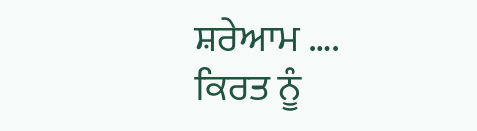ਸ਼ਰੇਆਮ ….
ਕਿਰਤ ਨੂੰ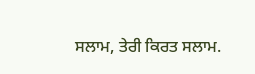ਸਲਾਮ, ਤੇਰੀ ਕਿਰਤ ਸਲਾਮ.